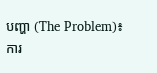បញ្ហា (The Problem)៖ ការ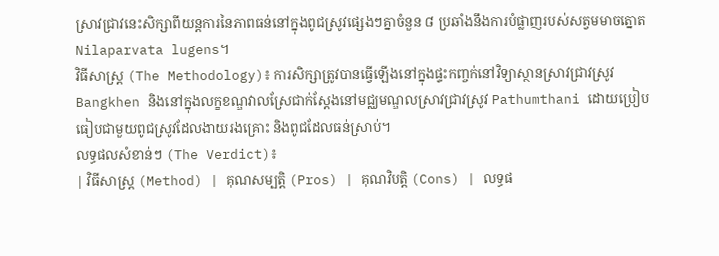ស្រាវជ្រាវនេះសិក្សាពីយន្តការនៃភាពធន់នៅក្នុងពូជស្រូវផ្សេងៗគ្នាចំនួន ៨ ប្រឆាំងនឹងការបំផ្លាញរបស់សត្វមមាចត្នោត Nilaparvata lugens។
វិធីសាស្ត្រ (The Methodology)៖ ការសិក្សាត្រូវបានធ្វើឡើងនៅក្នុងផ្ទះកញ្ចក់នៅវិទ្យាស្ថានស្រាវជ្រាវស្រូវ Bangkhen និងនៅក្នុងលក្ខខណ្ឌវាលស្រែជាក់ស្តែងនៅមជ្ឈមណ្ឌលស្រាវជ្រាវស្រូវ Pathumthani ដោយប្រៀបធៀបជាមួយពូជស្រូវដែលងាយរងគ្រោះ និងពូជដែលធន់ស្រាប់។
លទ្ធផលសំខាន់ៗ (The Verdict)៖
| វិធីសាស្ត្រ (Method) | គុណសម្បត្តិ (Pros) | គុណវិបត្តិ (Cons) | លទ្ធផ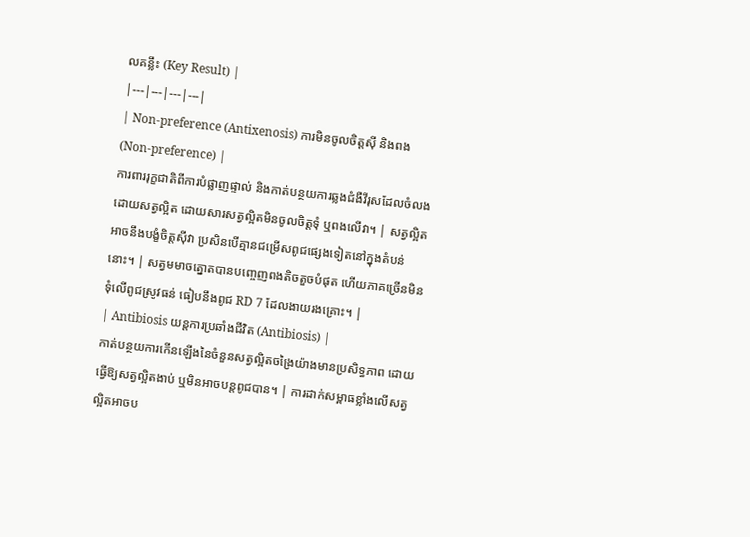លគន្លឹះ (Key Result) |
|---|---|---|---|
| Non-preference (Antixenosis) ការមិនចូលចិត្តស៊ី និងពង (Non-preference) |
ការពាររុក្ខជាតិពីការបំផ្លាញផ្ទាល់ និងកាត់បន្ថយការឆ្លងជំងឺវីរុសដែលចំលងដោយសត្វល្អិត ដោយសារសត្វល្អិតមិនចូលចិត្តទុំ ឬពងលើវា។ | សត្វល្អិតអាចនឹងបង្ខំចិត្តស៊ីវា ប្រសិនបើគ្មានជម្រើសពូជផ្សេងទៀតនៅក្នុងតំបន់នោះ។ | សត្វមមាចត្នោតបានបញ្ចេញពងតិចតួចបំផុត ហើយភាគច្រើនមិនទុំលើពូជស្រូវធន់ ធៀបនឹងពូជ RD 7 ដែលងាយរងគ្រោះ។ |
| Antibiosis យន្តការប្រឆាំងជីវិត (Antibiosis) |
កាត់បន្ថយការកើនឡើងនៃចំនួនសត្វល្អិតចង្រៃយ៉ាងមានប្រសិទ្ធភាព ដោយធ្វើឱ្យសត្វល្អិតងាប់ ឬមិនអាចបន្តពូជបាន។ | ការដាក់សម្ពាធខ្លាំងលើសត្វល្អិតអាចប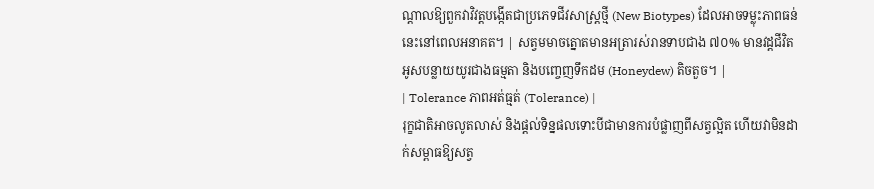ណ្តាលឱ្យពួកវាវិវត្តបង្កើតជាប្រភេទជីវសាស្ត្រថ្មី (New Biotypes) ដែលអាចទម្លុះភាពធន់នេះនៅពេលអនាគត។ | សត្វមមាចត្នោតមានអត្រារស់រានទាបជាង ៧០% មានវដ្តជីវិតអូសបន្លាយយូរជាងធម្មតា និងបញ្ចេញទឹកដម (Honeydew) តិចតួច។ |
| Tolerance ភាពអត់ធ្មត់ (Tolerance) |
រុក្ខជាតិអាចលូតលាស់ និងផ្តល់ទិន្នផលទោះបីជាមានការបំផ្លាញពីសត្វល្អិត ហើយវាមិនដាក់សម្ពាធឱ្យសត្វ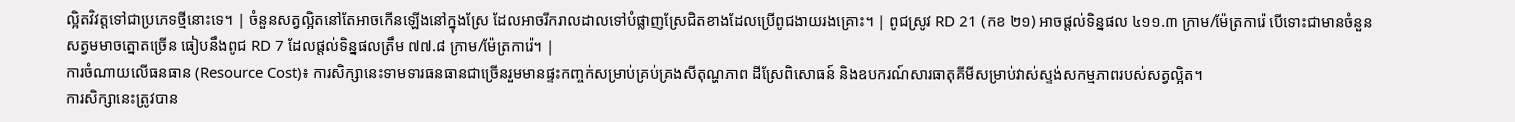ល្អិតវិវត្តទៅជាប្រភេទថ្មីនោះទេ។ | ចំនួនសត្វល្អិតនៅតែអាចកើនឡើងនៅក្នុងស្រែ ដែលអាចរីករាលដាលទៅបំផ្លាញស្រែជិតខាងដែលប្រើពូជងាយរងគ្រោះ។ | ពូជស្រូវ RD 21 (កខ ២១) អាចផ្តល់ទិន្នផល ៤១១.៣ ក្រាម/ម៉ែត្រការ៉េ បើទោះជាមានចំនួនសត្វមមាចត្នោតច្រើន ធៀបនឹងពូជ RD 7 ដែលផ្តល់ទិន្នផលត្រឹម ៧៧.៨ ក្រាម/ម៉ែត្រការ៉េ។ |
ការចំណាយលើធនធាន (Resource Cost)៖ ការសិក្សានេះទាមទារធនធានជាច្រើនរួមមានផ្ទះកញ្ចក់សម្រាប់គ្រប់គ្រងសីតុណ្ហភាព ដីស្រែពិសោធន៍ និងឧបករណ៍សារធាតុគីមីសម្រាប់វាស់ស្ទង់សកម្មភាពរបស់សត្វល្អិត។
ការសិក្សានេះត្រូវបាន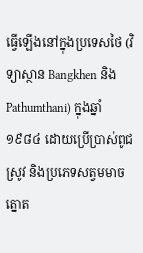ធ្វើឡើងនៅក្នុងប្រទេសថៃ (វិទ្យាស្ថាន Bangkhen និង Pathumthani) ក្នុងឆ្នាំ ១៩៨៤ ដោយប្រើប្រាស់ពូជស្រូវ និងប្រភេទសត្វមមាចត្នោត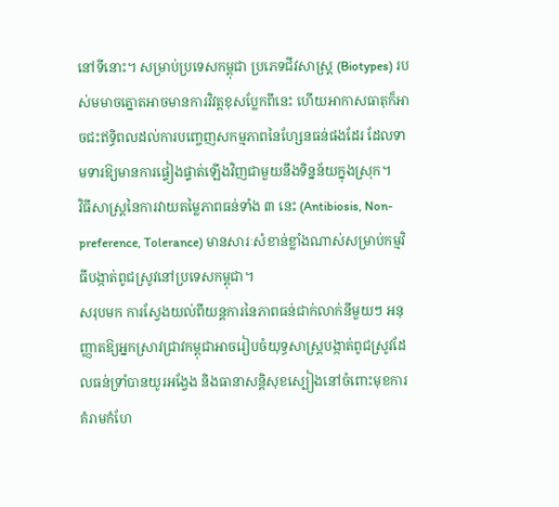នៅទីនោះ។ សម្រាប់ប្រទេសកម្ពុជា ប្រភេទជីវសាស្ត្រ (Biotypes) របស់មមាចត្នោតអាចមានការវិវត្តខុសប្លែកពីនេះ ហើយអាកាសធាតុក៏អាចជះឥទ្ធិពលដល់ការបញ្ចេញសកម្មភាពនៃហ្សែនធន់ផងដែរ ដែលទាមទារឱ្យមានការផ្ទៀងផ្ទាត់ឡើងវិញជាមួយនឹងទិន្នន័យក្នុងស្រុក។
វិធីសាស្ត្រនៃការវាយតម្លៃភាពធន់ទាំង ៣ នេះ (Antibiosis, Non-preference, Tolerance) មានសារៈសំខាន់ខ្លាំងណាស់សម្រាប់កម្មវិធីបង្កាត់ពូជស្រូវនៅប្រទេសកម្ពុជា។
សរុបមក ការស្វែងយល់ពីយន្តការនៃភាពធន់ជាក់លាក់នីមួយៗ អនុញ្ញាតឱ្យអ្នកស្រាវជ្រាវកម្ពុជាអាចរៀបចំយុទ្ធសាស្ត្របង្កាត់ពូជស្រូវដែលធន់ទ្រាំបានយូរអង្វែង និងធានាសន្តិសុខស្បៀងនៅចំពោះមុខការគំរាមកំហែ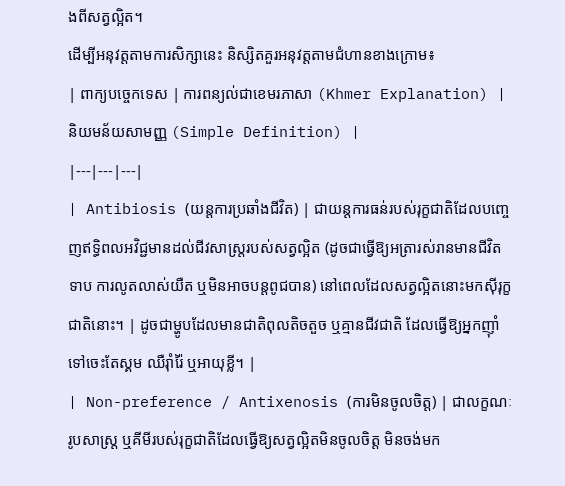ងពីសត្វល្អិត។
ដើម្បីអនុវត្តតាមការសិក្សានេះ និស្សិតគួរអនុវត្តតាមជំហានខាងក្រោម៖
| ពាក្យបច្ចេកទេស | ការពន្យល់ជាខេមរភាសា (Khmer Explanation) | និយមន័យសាមញ្ញ (Simple Definition) |
|---|---|---|
| Antibiosis (យន្តការប្រឆាំងជីវិត) | ជាយន្តការធន់របស់រុក្ខជាតិដែលបញ្ចេញឥទ្ធិពលអវិជ្ជមានដល់ជីវសាស្ត្ររបស់សត្វល្អិត (ដូចជាធ្វើឱ្យអត្រារស់រានមានជីវិតទាប ការលូតលាស់យឺត ឬមិនអាចបន្តពូជបាន) នៅពេលដែលសត្វល្អិតនោះមកស៊ីរុក្ខជាតិនោះ។ | ដូចជាម្ហូបដែលមានជាតិពុលតិចតួច ឬគ្មានជីវជាតិ ដែលធ្វើឱ្យអ្នកញ៉ាំទៅចេះតែស្គម ឈឺរ៉ាំរ៉ៃ ឬអាយុខ្លី។ |
| Non-preference / Antixenosis (ការមិនចូលចិត្ត) | ជាលក្ខណៈរូបសាស្ត្រ ឬគីមីរបស់រុក្ខជាតិដែលធ្វើឱ្យសត្វល្អិតមិនចូលចិត្ត មិនចង់មក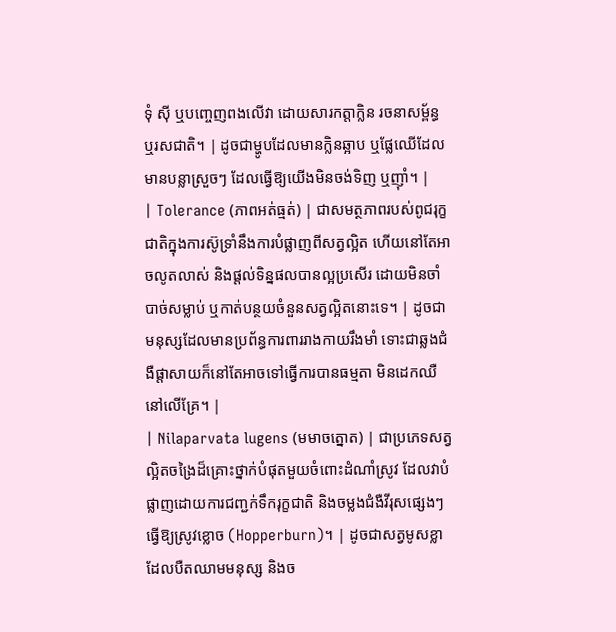ទុំ ស៊ី ឬបញ្ចេញពងលើវា ដោយសារកត្តាក្លិន រចនាសម្ព័ន្ធ ឬរសជាតិ។ | ដូចជាម្ហូបដែលមានក្លិនឆ្អាប ឬផ្លែឈើដែលមានបន្លាស្រួចៗ ដែលធ្វើឱ្យយើងមិនចង់ទិញ ឬញ៉ាំ។ |
| Tolerance (ភាពអត់ធ្មត់) | ជាសមត្ថភាពរបស់ពូជរុក្ខជាតិក្នុងការស៊ូទ្រាំនឹងការបំផ្លាញពីសត្វល្អិត ហើយនៅតែអាចលូតលាស់ និងផ្តល់ទិន្នផលបានល្អប្រសើរ ដោយមិនចាំបាច់សម្លាប់ ឬកាត់បន្ថយចំនួនសត្វល្អិតនោះទេ។ | ដូចជាមនុស្សដែលមានប្រព័ន្ធការពាររាងកាយរឹងមាំ ទោះជាឆ្លងជំងឺផ្តាសាយក៏នៅតែអាចទៅធ្វើការបានធម្មតា មិនដេកឈឺនៅលើគ្រែ។ |
| Nilaparvata lugens (មមាចត្នោត) | ជាប្រភេទសត្វល្អិតចង្រៃដ៏គ្រោះថ្នាក់បំផុតមួយចំពោះដំណាំស្រូវ ដែលវាបំផ្លាញដោយការជញ្ជក់ទឹករុក្ខជាតិ និងចម្លងជំងឺវីរុសផ្សេងៗ ធ្វើឱ្យស្រូវខ្លោច (Hopperburn)។ | ដូចជាសត្វមូសខ្លាដែលបឺតឈាមមនុស្ស និងច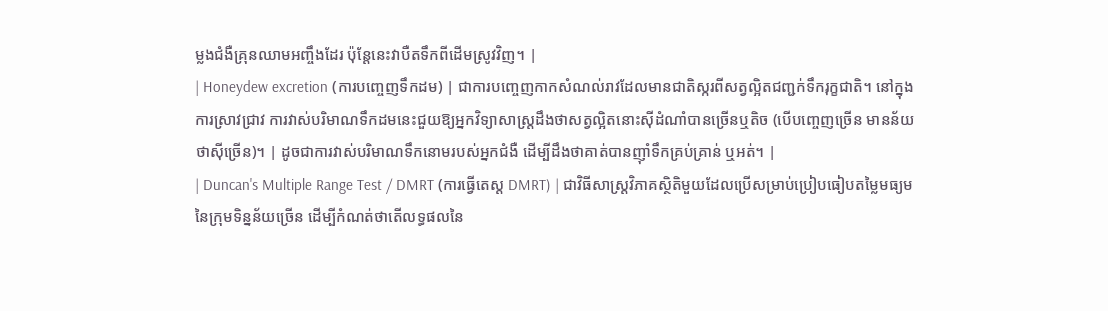ម្លងជំងឺគ្រុនឈាមអញ្ចឹងដែរ ប៉ុន្តែនេះវាបឺតទឹកពីដើមស្រូវវិញ។ |
| Honeydew excretion (ការបញ្ចេញទឹកដម) | ជាការបញ្ចេញកាកសំណល់រាវដែលមានជាតិស្ករពីសត្វល្អិតជញ្ជក់ទឹករុក្ខជាតិ។ នៅក្នុងការស្រាវជ្រាវ ការវាស់បរិមាណទឹកដមនេះជួយឱ្យអ្នកវិទ្យាសាស្ត្រដឹងថាសត្វល្អិតនោះស៊ីដំណាំបានច្រើនឬតិច (បើបញ្ចេញច្រើន មានន័យថាស៊ីច្រើន)។ | ដូចជាការវាស់បរិមាណទឹកនោមរបស់អ្នកជំងឺ ដើម្បីដឹងថាគាត់បានញ៉ាំទឹកគ្រប់គ្រាន់ ឬអត់។ |
| Duncan's Multiple Range Test / DMRT (ការធ្វើតេស្ត DMRT) | ជាវិធីសាស្ត្រវិភាគស្ថិតិមួយដែលប្រើសម្រាប់ប្រៀបធៀបតម្លៃមធ្យមនៃក្រុមទិន្នន័យច្រើន ដើម្បីកំណត់ថាតើលទ្ធផលនៃ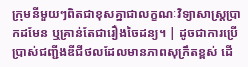ក្រុមនីមួយៗពិតជាខុសគ្នាជាលក្ខណៈវិទ្យាសាស្ត្រប្រាកដមែន ឬគ្រាន់តែជារឿងចៃដន្យ។ | ដូចជាការប្រើប្រាស់ជញ្ជីងឌីជីថលដែលមានភាពសុក្រឹតខ្ពស់ ដើ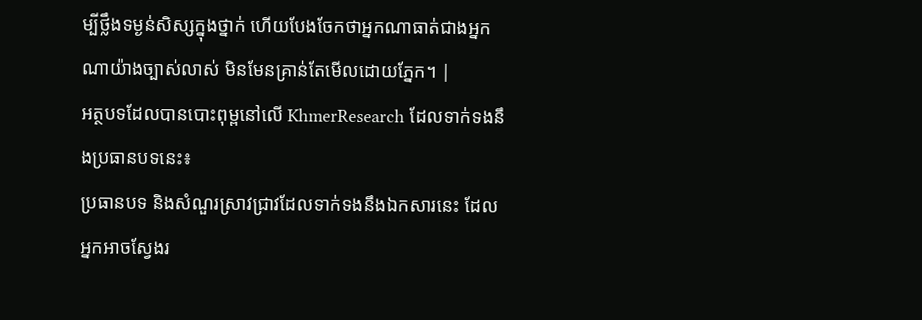ម្បីថ្លឹងទម្ងន់សិស្សក្នុងថ្នាក់ ហើយបែងចែកថាអ្នកណាធាត់ជាងអ្នកណាយ៉ាងច្បាស់លាស់ មិនមែនគ្រាន់តែមើលដោយភ្នែក។ |
អត្ថបទដែលបានបោះពុម្ពនៅលើ KhmerResearch ដែលទាក់ទងនឹងប្រធានបទនេះ៖
ប្រធានបទ និងសំណួរស្រាវជ្រាវដែលទាក់ទងនឹងឯកសារនេះ ដែលអ្នកអាចស្វែងរ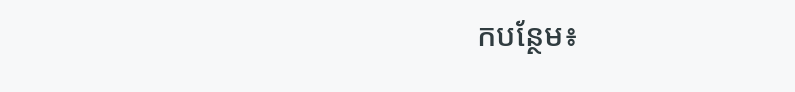កបន្ថែម៖